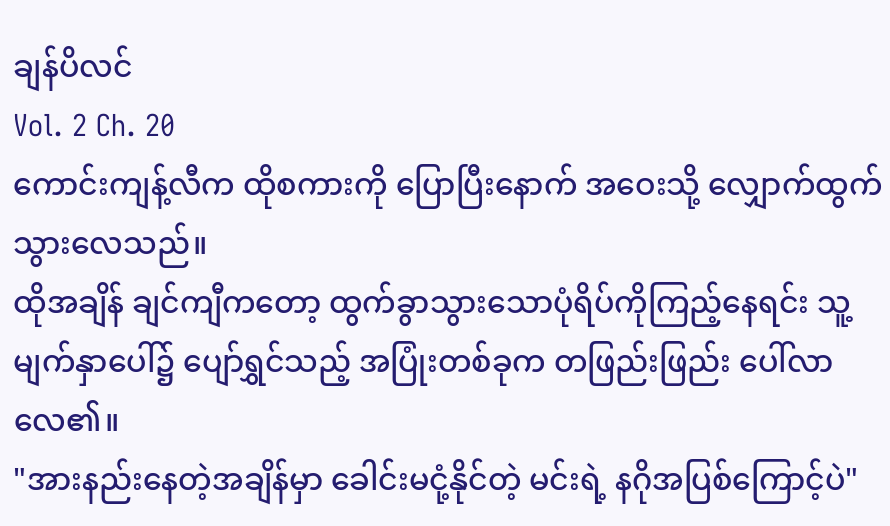ချန်ပိလင်
Vol. 2 Ch. 20
ကောင်းကျန့်လီက ထိုစကားကို ပြောပြီးနောက် အဝေးသို့ လျှောက်ထွက်သွားလေသည်။
ထိုအချိန် ချင်ကျီကတော့ ထွက်ခွာသွားသောပုံရိပ်ကိုကြည့်နေရင်း သူ့မျက်နှာပေါ်၌ ပျော်ရွှင်သည့် အပြုံးတစ်ခုက တဖြည်းဖြည်း ပေါ်လာလေ၏။
"အားနည်းနေတဲ့အချိန်မှာ ခေါင်းမငုံ့နိုင်တဲ့ မင်းရဲ့ နဂိုအပြစ်ကြောင့်ပဲ"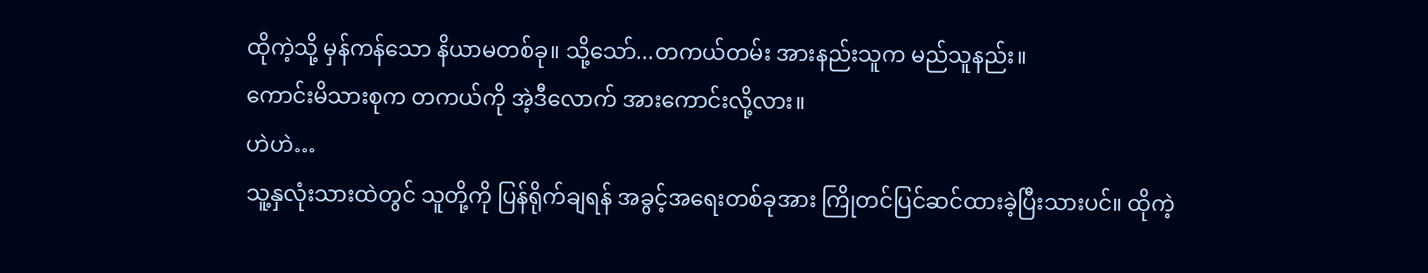ထိုကဲ့သို့ မှန်ကန်သော နိယာမတစ်ခု။ သို့သော်...တကယ်တမ်း အားနည်းသူက မည်သူနည်း။
ကောင်းမိသားစုက တကယ်ကို အဲ့ဒီလောက် အားကောင်းလို့လား။
ဟဲဟဲ…
သူ့နှလုံးသားထဲတွင် သူတို့ကို ပြန်ရိုက်ချရန် အခွင့်အရေးတစ်ခုအား ကြိုတင်ပြင်ဆင်ထားခဲ့ပြီးသားပင်။ ထိုကဲ့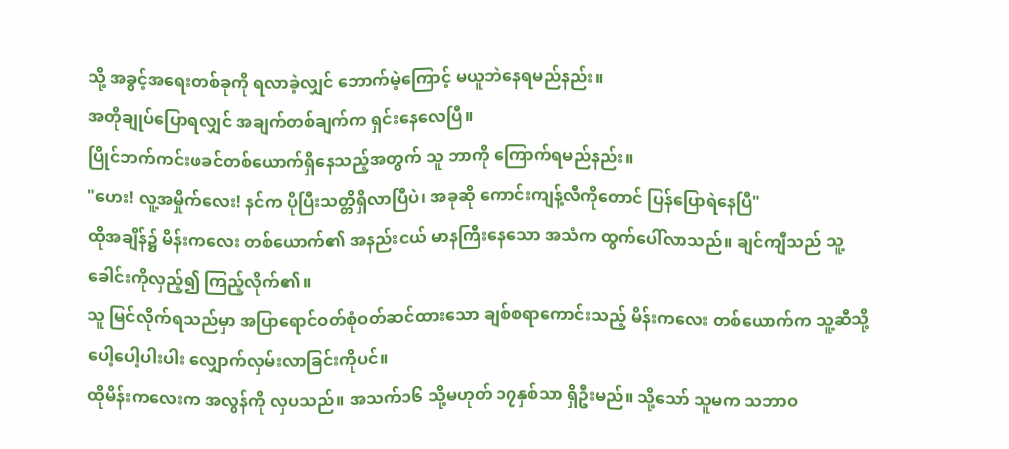သို့ အခွင့်အရေးတစ်ခုကို ရလာခဲ့လျှင် ဘောက်မဲ့ကြောင့် မယူဘဲနေရမည်နည်း။
အတိုချုပ်ပြောရလျှင် အချက်တစ်ချက်က ရှင်းနေလေပြီ။
ပြိုင်ဘက်ကင်းဖခင်တစ်ယောက်ရှိနေသည့်အတွက် သူ ဘာကို ကြောက်ရမည်နည်း။
"ဟေး! လူ့အမှိုက်လေး! နင်က ပိုပြီးသတ္တိရှိလာပြီပဲ၊ အခုဆို ကောင်းကျန့်လီကိုတောင် ပြန်ပြောရဲနေပြီ"
ထိုအချိန်၌ မိန်းကလေး တစ်ယောက်၏ အနည်းငယ် မာနကြီးနေသော အသံက ထွက်ပေါ်လာသည်။ ချင်ကျီသည် သူ့ခေါင်းကိုလှည့်၍ ကြည့်လိုက်၏။
သူ မြင်လိုက်ရသည်မှာ အပြာရောင်ဝတ်စုံဝတ်ဆင်ထားသော ချစ်စရာကောင်းသည့် မိန်းကလေး တစ်ယောက်က သူ့ဆီသို့ ပေါ့ပေါ့ပါးပါး လျှောက်လှမ်းလာခြင်းကိုပင်။
ထိုမိန်းကလေးက အလွန်ကို လှပသည်။ အသက်၁၆ သို့မဟုတ် ၁၇နှစ်သာ ရှိဦးမည်။ သို့သော် သူမက သဘာဝ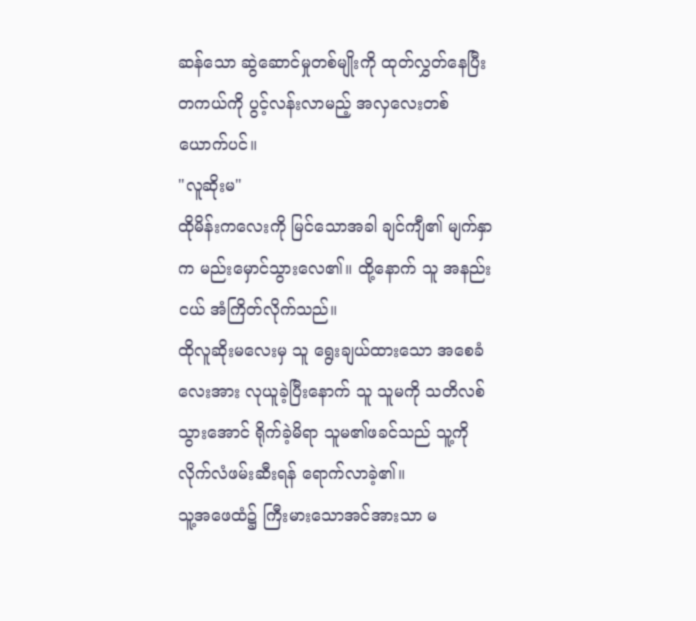ဆန်သော ဆွဲဆောင်မှုတစ်မျိုးကို ထုတ်လွှတ်နေပြီး တကယ်ကို ပွင့်လန်းလာမည့် အလှလေးတစ်ယောက်ပင်။
"လူဆိုးမ"
ထိုမိန်းကလေးကို မြင်သောအခါ ချင်ကျီ၏ မျက်နှာက မည်းမှောင်သွားလေ၏။ ထို့နောက် သူ အနည်းငယ် အံကြိတ်လိုက်သည်။
ထိုလူဆိုးမလေးမှ သူ ရွေးချယ်ထားသော အစေခံလေးအား လုယူခဲ့ပြီးနောက် သူ သူမကို သတိလစ် သွားအောင် ရိုက်ခဲ့မိရာ သူမ၏ဖခင်သည် သူ့ကို လိုက်လံဖမ်းဆီးရန် ရောက်လာခဲ့၏။
သူ့အဖေထံ၌ ကြီးမားသောအင်အားသာ မ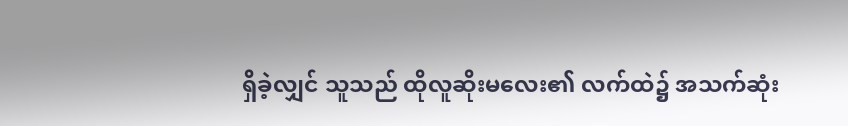ရှိခဲ့လျှင် သူသည် ထိုလူဆိုးမလေး၏ လက်ထဲ၌ အသက်ဆုံး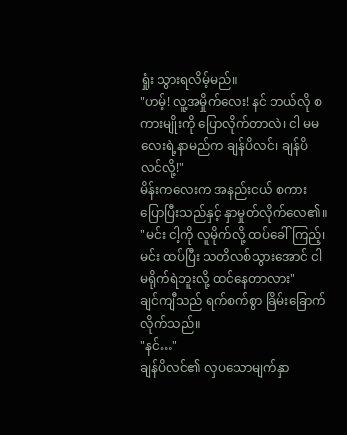ရှုံး သွားရလိမ့်မည်။
"ဟမ့်! လူ့အမှိုက်လေး! နင် ဘယ်လို စကားမျိုးကို ပြောလိုက်တာလဲ၊ ငါ မမလေးရဲ့နာမည်က ချန်ပိလင်၊ ချန်ပိလင်လို့!"
မိန်းကလေးက အနည်းငယ် စကားပြောပြီးသည်နှင့် နှာမှုတ်လိုက်လေ၏။
"မင်း ငါ့ကို လူမိုက်လို့ ထပ်ခေါ်ကြည့်၊ မင်း ထပ်ပြီး သတိလစ်သွားအောင် ငါ မရိုက်ရဲဘူးလို့ ထင်နေတာလား"
ချင်ကျီသည် ရက်စက်စွာ ခြိမ်းခြောက်လိုက်သည်။
"နင်…"
ချန်ပိလင်၏ လှပသောမျက်နှာ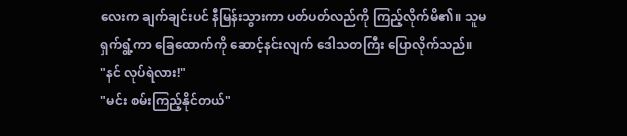လေးက ချက်ချင်းပင် နီမြန်းသွားကာ ပတ်ပတ်လည်ကို ကြည့်လိုက်မိ၏။ သူမ ရှက်ရွံ့ကာ ခြေထောက်ကို ဆောင့်နင်းလျက် ဒေါသတကြီး ပြောလိုက်သည်။
"နင် လုပ်ရဲလား!"
"မင်း စမ်းကြည့်နိုင်တယ်"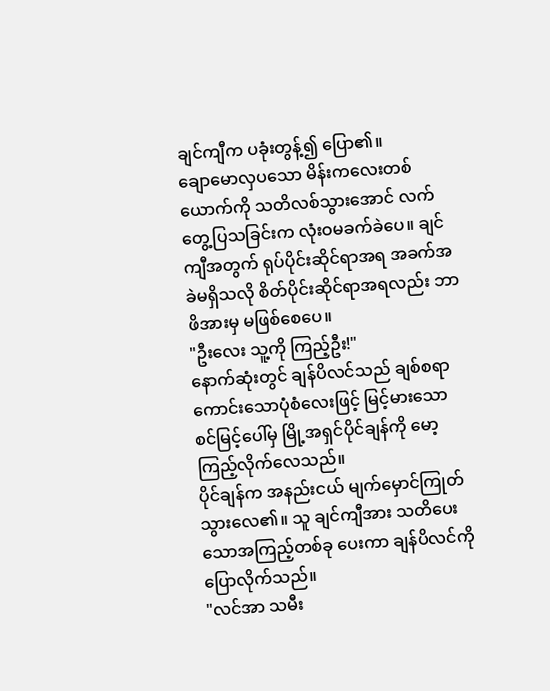ချင်ကျီက ပခုံးတွန့်၍ ပြော၏။
ချောမောလှပသော မိန်းကလေးတစ်ယောက်ကို သတိလစ်သွားအောင် လက်တွေ့ပြသခြင်းက လုံးဝမခက်ခဲပေ။ ချင်ကျီအတွက် ရုပ်ပိုင်းဆိုင်ရာအရ အခက်အခဲမရှိသလို စိတ်ပိုင်းဆိုင်ရာအရလည်း ဘာဖိအားမှ မဖြစ်စေပေ။
"ဦးလေး သူ့ကို ကြည့်ဦး!"
နောက်ဆုံးတွင် ချန်ပိလင်သည် ချစ်စရာကောင်းသောပုံစံလေးဖြင့် မြင့်မားသော စင်မြင့်ပေါ်မှ မြို့အရှင်ပိုင်ချန်ကို မော့ကြည့်လိုက်လေသည်။
ပိုင်ချန်က အနည်းငယ် မျက်မှောင်ကြုတ်သွားလေ၏။ သူ ချင်ကျီအား သတိပေးသောအကြည့်တစ်ခု ပေးကာ ချန်ပိလင်ကို ပြောလိုက်သည်။
"လင်အာ သမီး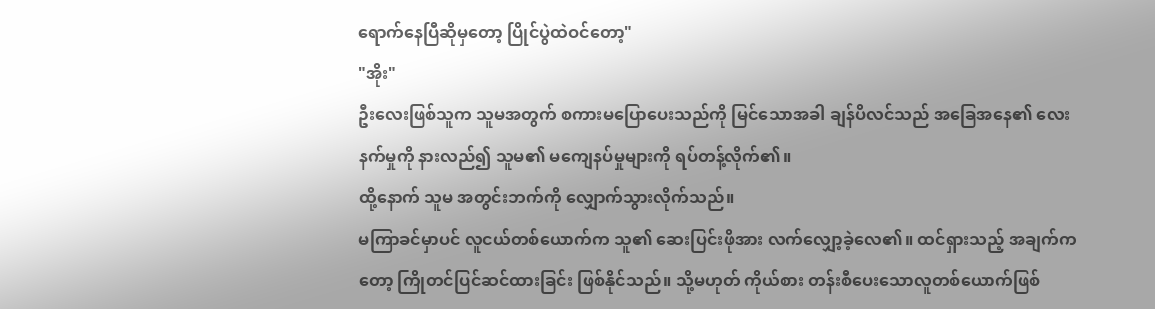ရောက်နေပြီဆိုမှတော့ ပြိုင်ပွဲထဲဝင်တော့"
"အိုး"
ဦးလေးဖြစ်သူက သူမအတွက် စကားမပြောပေးသည်ကို မြင်သောအခါ ချန်ပိလင်သည် အခြေအနေ၏ လေးနက်မှုကို နားလည်၍ သူမ၏ မကျေနပ်မှုများကို ရပ်တန့်လိုက်၏။
ထို့နောက် သူမ အတွင်းဘက်ကို လျှောက်သွားလိုက်သည်။
မကြာခင်မှာပင် လူငယ်တစ်ယောက်က သူ၏ ဆေးပြင်းဖိုအား လက်လျှော့ခဲ့လေ၏။ ထင်ရှားသည့် အချက်ကတော့ ကြိုတင်ပြင်ဆင်ထားခြင်း ဖြစ်နိုင်သည်။ သို့မဟုတ် ကိုယ်စား တန်းစီပေးသောလူတစ်ယောက်ဖြစ်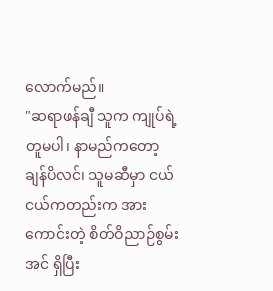လောက်မည်။
"ဆရာဖန်ချီ သူက ကျုပ်ရဲ့တူမပါ၊ နာမည်ကတော့ ချန်ပိလင်၊ သူမဆီမှာ ငယ်ငယ်ကတည်းက အားကောင်းတဲ့ စိတ်ဝိညာဉ်စွမ်းအင် ရှိပြီး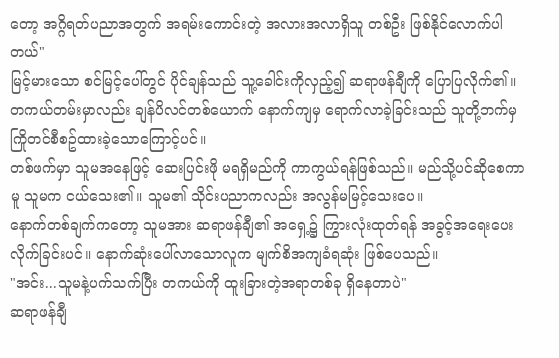တော့ အဂ္ဂိရတ်ပညာအတွက် အရမ်းကောင်းတဲ့ အလားအလာရှိသူ တစ်ဦး ဖြစ်နိုင်လောက်ပါတယ်"
မြင့်မားသော စင်မြင့်ပေါ်တွင် ပိုင်ချန်သည် သူ့ခေါင်းကိုလှည့်၍ ဆရာဖန်ချီကို ပြောပြလိုက်၏။
တကယ်တမ်းမှာလည်း ချန်ပိလင်တစ်ယောက် နောက်ကျမှ ရောက်လာခဲ့ခြင်းသည် သူတို့ဘက်မှ ကြိုတင်စီစဥ်ထားခဲ့သောကြောင့်ပင်။
တစ်ဖက်မှာ သူမအနေဖြင့် ဆေးပြင်းဖို မရရှိမည်ကို ကာကွယ်ရန်ဖြစ်သည်။ မည်သို့ပင်ဆိုစေကာမူ သူမက ငယ်သေး၏။ သူမ၏ သိုင်းပညာကလည်း အလွန်မမြင့်သေးပေ။
နောက်တစ်ချက်ကတော့ သူမအား ဆရာဖန်ချီ၏ အရှေ့၌ ကြွားလုံးထုတ်ရန် အခွင့်အရေးပေးလိုက်ခြင်းပင်။ နောက်ဆုံးပေါ်လာသောလူက မျက်စိအကျခံရဆုံး ဖြစ်ပေသည်။
"အင်း...သူမနဲ့ပက်သက်ပြီး တကယ်ကို ထူးခြားတဲ့အရာတစ်ခု ရှိနေတာပဲ"
ဆရာဖန်ချီ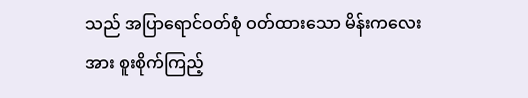သည် အပြာရောင်ဝတ်စုံ ဝတ်ထားသော မိန်းကလေးအား စူးစိုက်ကြည့်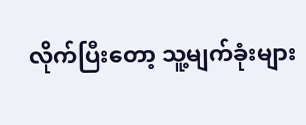လိုက်ပြီးတော့ သူ့မျက်ခုံးများ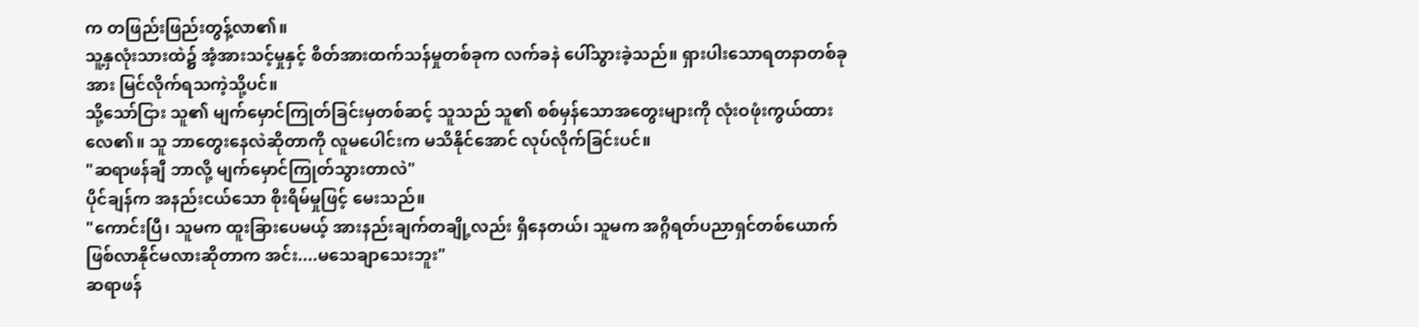က တဖြည်းဖြည်းတွန့်လာ၏။
သူ့နှလုံးသားထဲ၌ အံ့အားသင့်မှုနှင့် စိတ်အားထက်သန်မှုတစ်ခုက လက်ခနဲ ပေါ်သွားခဲ့သည်။ ရှားပါးသောရတနာတစ်ခုအား မြင်လိုက်ရသကဲ့သို့ပင်။
သို့သော်ငြား သူ၏ မျက်မှောင်ကြုတ်ခြင်းမှတစ်ဆင့် သူသည် သူ၏ စစ်မှန်သောအတွေးများကို လုံးဝဖုံးကွယ်ထားလေ၏။ သူ ဘာတွေးနေလဲဆိုတာကို လူမပေါင်းက မသိနိုင်အောင် လုပ်လိုက်ခြင်းပင်။
"ဆရာဖန်ချီ ဘာလို့ မျက်မှောင်ကြုတ်သွားတာလဲ"
ပိုင်ချန်က အနည်းငယ်သော စိုးရိမ်မှုဖြင့် မေးသည်။
"ကောင်းပြီ၊ သူမက ထူးခြားပေမယ့် အားနည်းချက်တချို့လည်း ရှိနေတယ်၊ သူမက အဂ္ဂိရတ်ပညာရှင်တစ်ယောက် ဖြစ်လာနိုင်မလားဆိုတာက အင်း....မသေချာသေးဘူး"
ဆရာဖန်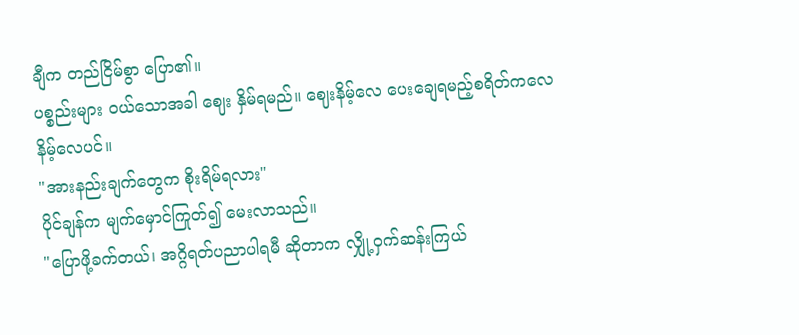ချီက တည်ငြိမ်စွာ ပြော၏။
ပစ္စည်းများ ဝယ်သောအခါ ဈေး နှိမ်ရမည်။ ဈေးနိမ့်လေ ပေးချေရမည့်စရိတ်ကလေ နိမ့်လေပင်။
"အားနည်းချက်တွေက စိုးရိမ်ရလား"
ပိုင်ချန်က မျက်မှောင်ကြုတ်၍ မေးလာသည်။
"ပြောဖို့ခက်တယ်၊ အဂ္ဂိရတ်ပညာပါရမီ ဆိုတာက လျှို့ဝှက်ဆန်းကြယ်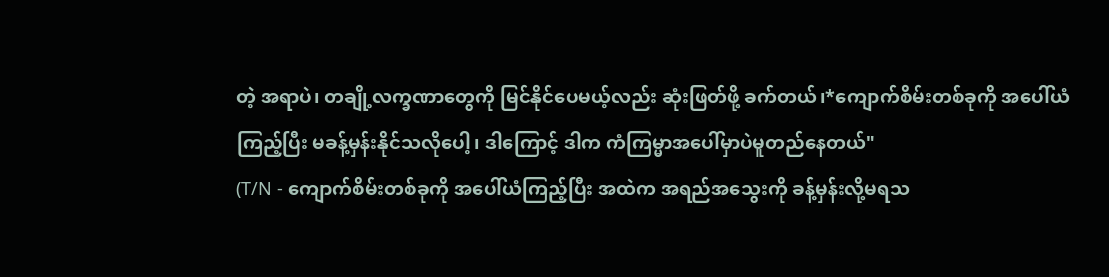တဲ့ အရာပဲ၊ တချို့လက္ခဏာတွေကို မြင်နိုင်ပေမယ့်လည်း ဆုံးဖြတ်ဖို့ ခက်တယ်၊*ကျောက်စိမ်းတစ်ခုကို အပေါ်ယံကြည့်ပြီး မခန့်မှန်းနိုင်သလိုပေါ့၊ ဒါကြောင့် ဒါက ကံကြမ္မာအပေါ်မှာပဲမူတည်နေတယ်"
(T/N - ကျောက်စိမ်းတစ်ခုကို အပေါ်ယံကြည့်ပြီး အထဲက အရည်အသွေးကို ခန့်မှန်းလို့မရသ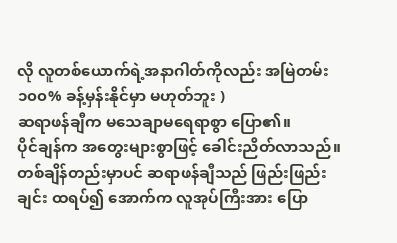လို လူတစ်ယောက်ရဲ့အနာဂါတ်ကိုလည်း အမြဲတမ်း ၁၀၀% ခန့်မှန်းနိုင်မှာ မဟုတ်ဘူး )
ဆရာဖန်ချီက မသေချာမရေရာစွာ ပြော၏။
ပိုင်ချန်က အတွေးများစွာဖြင့် ခေါင်းညိတ်လာသည်။
တစ်ချိန်တည်းမှာပင် ဆရာဖန်ချီသည် ဖြည်းဖြည်းချင်း ထရပ်၍ အောက်က လူအုပ်ကြီးအား ပြော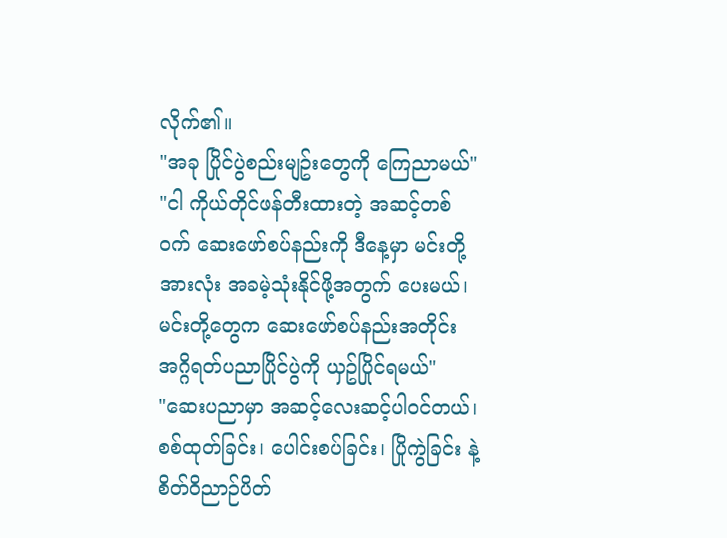လိုက်၏။
"အခု ပြိုင်ပွဲစည်းမျဥ်းတွေကို ကြေညာမယ်"
"ငါ ကိုယ်တိုင်ဖန်တီးထားတဲ့ အဆင့်တစ်ဝက် ဆေးဖော်စပ်နည်းကို ဒီနေ့မှာ မင်းတို့အားလုံး အခမဲ့သုံးနိုင်ဖို့အတွက် ပေးမယ်၊ မင်းတို့တွေက ဆေးဖော်စပ်နည်းအတိုင်း အဂ္ဂိရတ်ပညာပြိုင်ပွဲကို ယှဥ်ပြိုင်ရမယ်"
"ဆေးပညာမှာ အဆင့်လေးဆင့်ပါဝင်တယ်၊ စစ်ထုတ်ခြင်း၊ ပေါင်းစပ်ခြင်း၊ ပြိုကွဲခြင်း နဲ့ စိတ်ဝိညာဉ်ပိတ်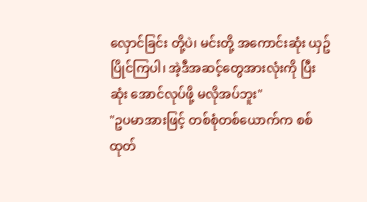လှောင်ခြင်း တို့ပဲ၊ မင်းတို့ အကောင်းဆုံး ယှဥ်ပြိုင်ကြပါ၊ အဲ့ဒီအဆင့်တွေအားလုံးကို ပြီးဆုံး အောင်လုပ်ဖို့ မလိုအပ်ဘူး"
"ဥပမာအားဖြင့် တစ်စုံတစ်ယောက်က စစ်ထုတ်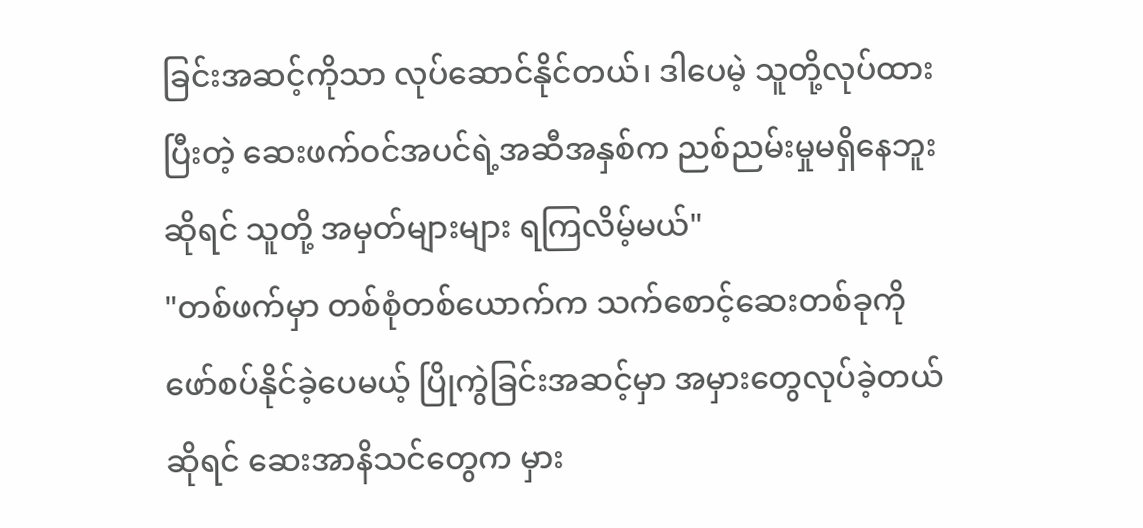ခြင်းအဆင့်ကိုသာ လုပ်ဆောင်နိုင်တယ်၊ ဒါပေမဲ့ သူတို့လုပ်ထားပြီးတဲ့ ဆေးဖက်ဝင်အပင်ရဲ့အဆီအနှစ်က ညစ်ညမ်းမှုမရှိနေဘူးဆိုရင် သူတို့ အမှတ်များများ ရကြလိမ့်မယ်"
"တစ်ဖက်မှာ တစ်စုံတစ်ယောက်က သက်စောင့်ဆေးတစ်ခုကို ဖော်စပ်နိုင်ခဲ့ပေမယ့် ပြိုကွဲခြင်းအဆင့်မှာ အမှားတွေလုပ်ခဲ့တယ်ဆိုရင် ဆေးအာနိသင်တွေက မှား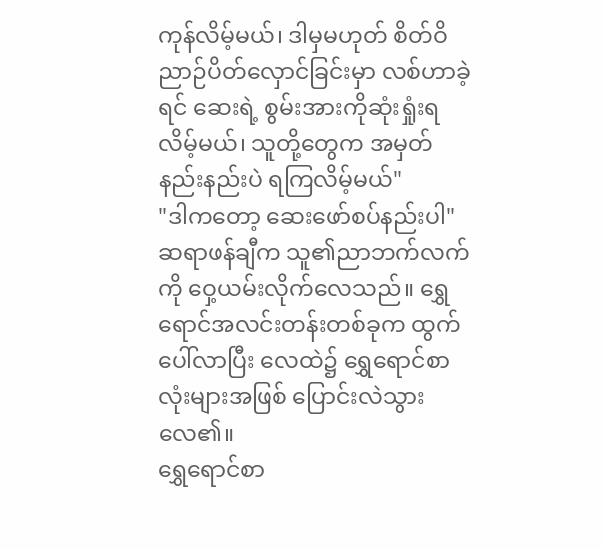ကုန်လိမ့်မယ်၊ ဒါမှမဟုတ် စိတ်ဝိညာဉ်ပိတ်လှောင်ခြင်းမှာ လစ်ဟာခဲ့ရင် ဆေးရဲ့ စွမ်းအားကိုဆုံးရှုံးရလိမ့်မယ်၊ သူတို့တွေက အမှတ်နည်းနည်းပဲ ရကြလိမ့်မယ်"
"ဒါကတော့ ဆေးဖော်စပ်နည်းပါ"
ဆရာဖန်ချီက သူ၏ညာဘက်လက်ကို ဝှေ့ယမ်းလိုက်လေသည်။ ရွှေရောင်အလင်းတန်းတစ်ခုက ထွက်ပေါ်လာပြီး လေထဲ၌ ရွှေရောင်စာလုံးများအဖြစ် ပြောင်းလဲသွားလေ၏။
ရွှေရောင်စာ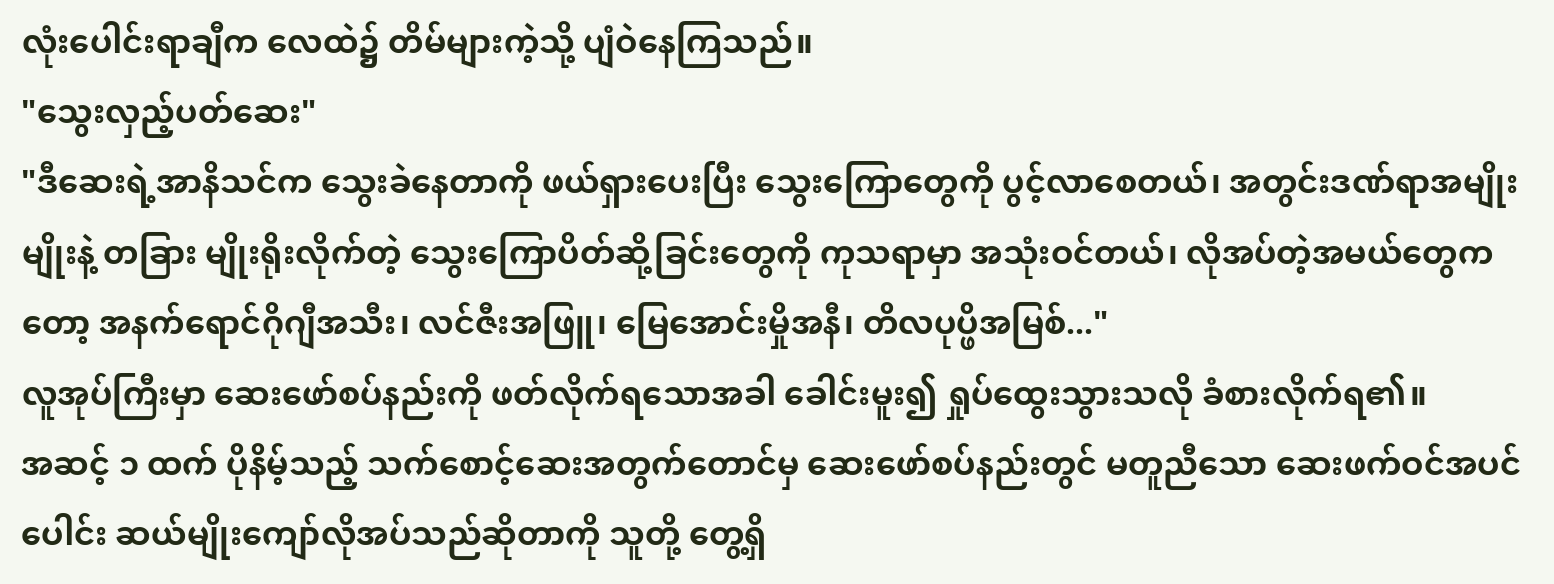လုံးပေါင်းရာချီက လေထဲ၌ တိမ်များကဲ့သို့ ပျံဝဲနေကြသည်။
"သွေးလှည့်ပတ်ဆေး"
"ဒီဆေးရဲ့အာနိသင်က သွေးခဲနေတာကို ဖယ်ရှားပေးပြီး သွေးကြောတွေကို ပွင့်လာစေတယ်၊ အတွင်းဒဏ်ရာအမျိုးမျိုးနဲ့ တခြား မျိုးရိုးလိုက်တဲ့ သွေးကြောပိတ်ဆို့ခြင်းတွေကို ကုသရာမှာ အသုံးဝင်တယ်၊ လိုအပ်တဲ့အမယ်တွေကတော့ အနက်ရောင်ဂိုဂျီအသီး၊ လင်ဇီးအဖြူ၊ မြေအောင်းမှိုအနီ၊ တိလပုပ္ဖိအမြစ်..."
လူအုပ်ကြီးမှာ ဆေးဖော်စပ်နည်းကို ဖတ်လိုက်ရသောအခါ ခေါင်းမူး၍ ရှုပ်ထွေးသွားသလို ခံစားလိုက်ရ၏။
အဆင့် ၁ ထက် ပိုနိမ့်သည့် သက်စောင့်ဆေးအတွက်တောင်မှ ဆေးဖော်စပ်နည်းတွင် မတူညီသော ဆေးဖက်ဝင်အပင်ပေါင်း ဆယ်မျိုးကျော်လိုအပ်သည်ဆိုတာကို သူတို့ တွေ့ရှိ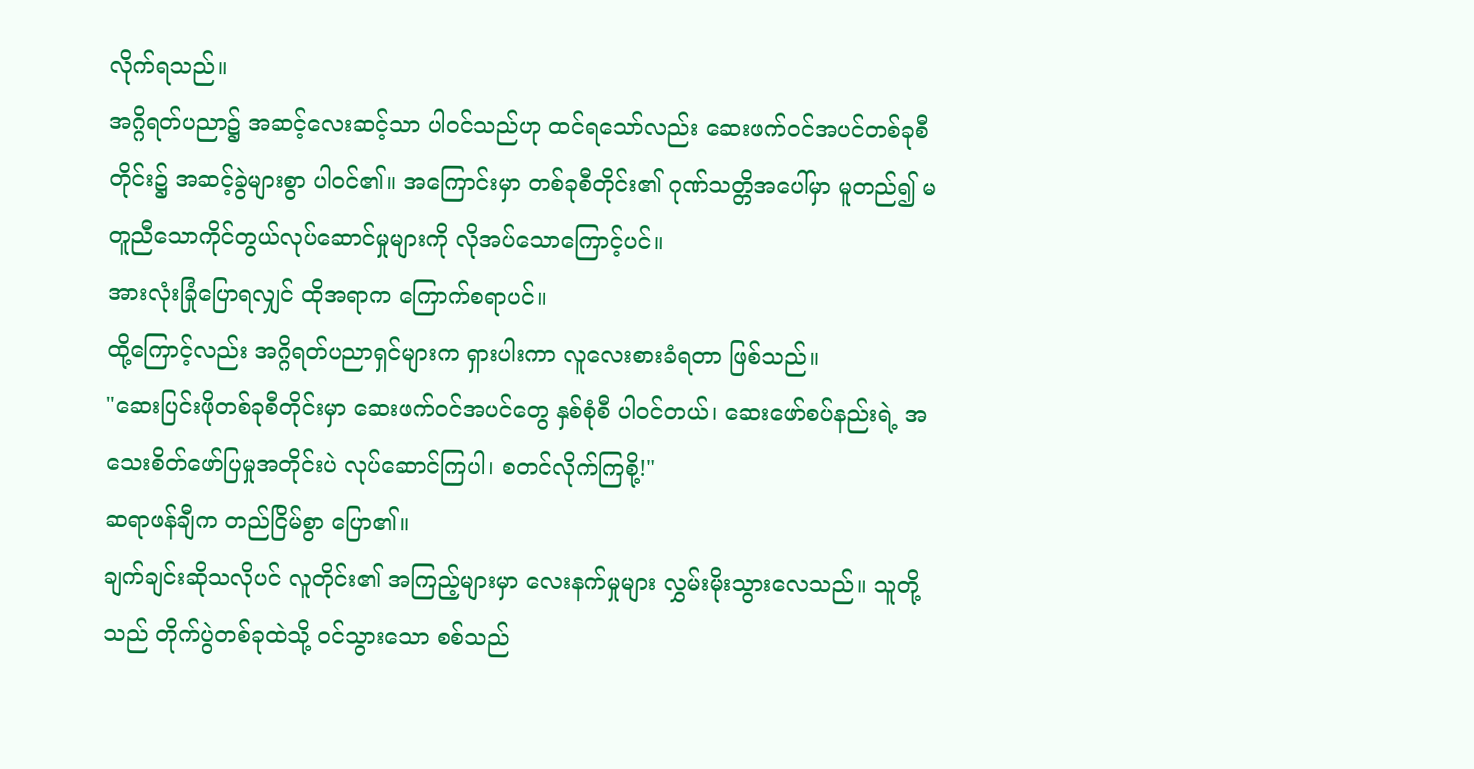လိုက်ရသည်။
အဂ္ဂိရတ်ပညာ၌ အဆင့်လေးဆင့်သာ ပါဝင်သည်ဟု ထင်ရသော်လည်း ဆေးဖက်ဝင်အပင်တစ်ခုစီတိုင်း၌ အဆင့်ခွဲများစွာ ပါဝင်၏။ အကြောင်းမှာ တစ်ခုစီတိုင်း၏ ဂုဏ်သတ္တိအပေါ်မှာ မူတည်၍ မတူညီသောကိုင်တွယ်လုပ်ဆောင်မှုများကို လိုအပ်သောကြောင့်ပင်။
အားလုံးခြုံပြောရလျှင် ထိုအရာက ကြောက်စရာပင်။
ထို့ကြောင့်လည်း အဂ္ဂိရတ်ပညာရှင်များက ရှားပါးကာ လူလေးစားခံရတာ ဖြစ်သည်။
"ဆေးပြင်းဖိုတစ်ခုစီတိုင်းမှာ ဆေးဖက်ဝင်အပင်တွေ နှစ်စုံစီ ပါဝင်တယ်၊ ဆေးဖော်စပ်နည်းရဲ့ အသေးစိတ်ဖော်ပြမှုအတိုင်းပဲ လုပ်ဆောင်ကြပါ၊ စတင်လိုက်ကြစို့!"
ဆရာဖန်ချီက တည်ငြိမ်စွာ ပြော၏။
ချက်ချင်းဆိုသလိုပင် လူတိုင်း၏ အကြည့်များမှာ လေးနက်မှုများ လွှမ်းမိုးသွားလေသည်။ သူတို့သည် တိုက်ပွဲတစ်ခုထဲသို့ ဝင်သွားသော စစ်သည်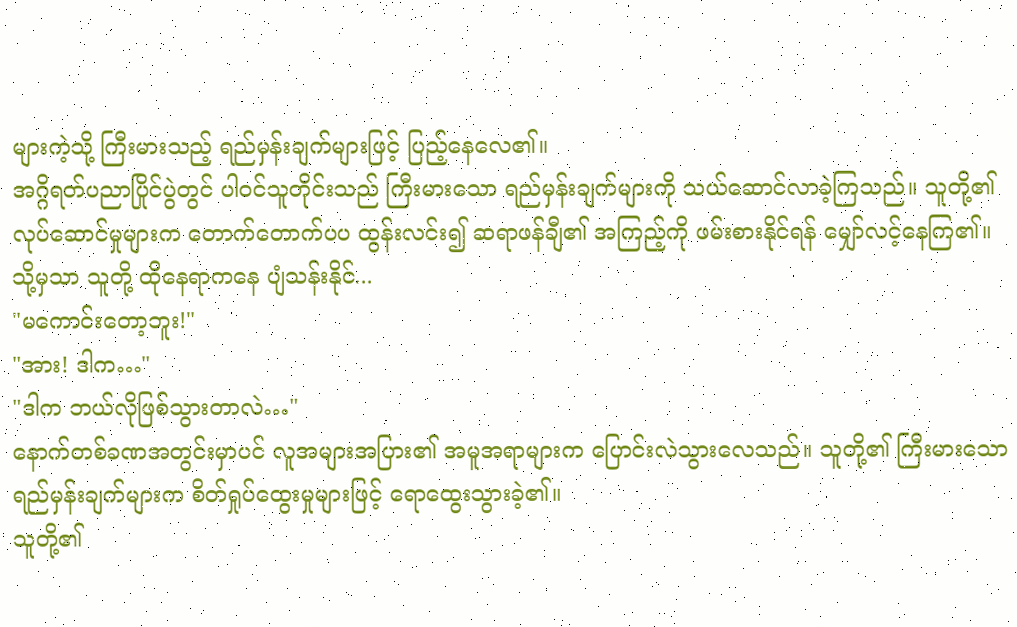များကဲ့သို့ ကြီးမားသည့် ရည်မှန်းချက်များဖြင့် ပြည့်နေလေ၏။
အဂ္ဂိရတ်ပညာပြိုင်ပွဲတွင် ပါဝင်သူတိုင်းသည် ကြီးမားသော ရည်မှန်းချက်များကို သယ်ဆောင်လာခဲ့ကြသည်။ သူတို့၏လုပ်ဆောင်မှုများက တောက်တောက်ပပ ထွန်းလင်း၍ ဆရာဖန်ချီ၏ အကြည့်ကို ဖမ်းစားနိုင်ရန် မျှော်လင့်နေကြ၏။ သို့မှသာ သူတို့ ထိုနေရာကနေ ပျံသန်းနိုင်...
"မကောင်းတော့ဘူး!"
"အား! ဒါက…"
"ဒါက ဘယ်လိုဖြစ်သွားတာလဲ…"
နောက်တစ်ခဏအတွင်းမှာပင် လူအများအပြား၏ အမူအရာများက ပြောင်းလဲသွားလေသည်။ သူတို့၏ ကြီးမားသောရည်မှန်းချက်များက စိတ်ရှုပ်ထွေးမှုများဖြင့် ရောထွေးသွားခဲ့၏။
သူတို့၏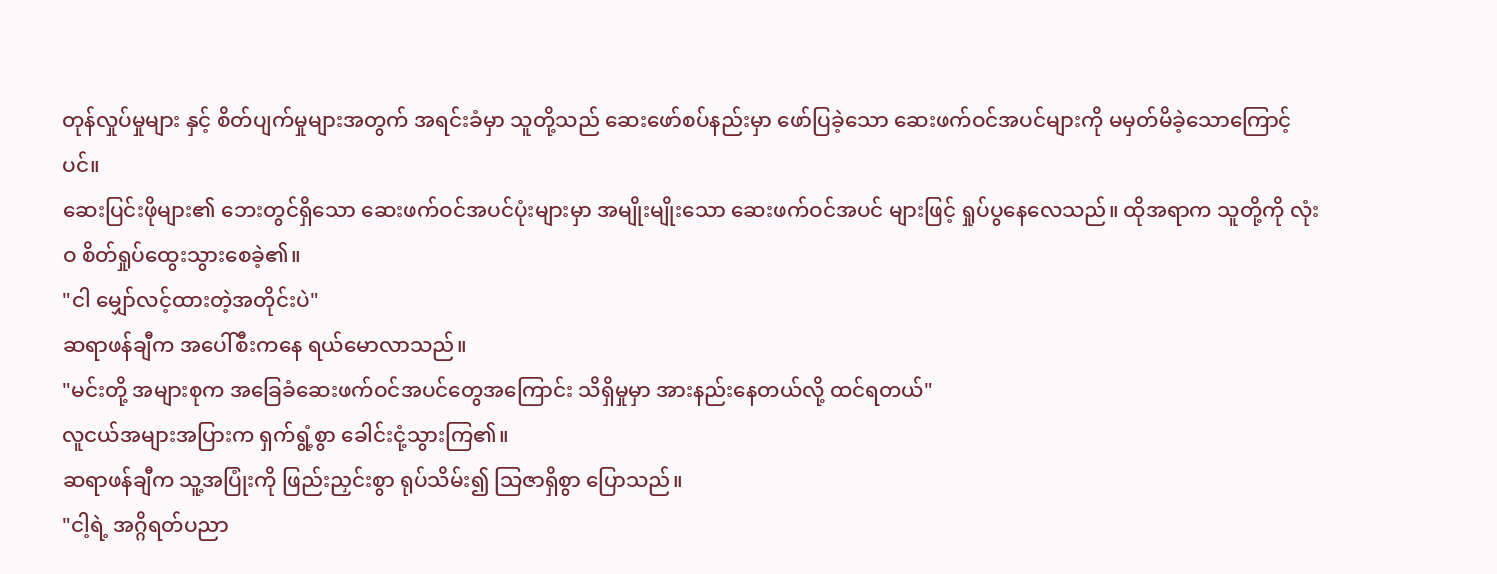တုန်လှုပ်မှုများ နှင့် စိတ်ပျက်မှုများအတွက် အရင်းခံမှာ သူတို့သည် ဆေးဖော်စပ်နည်းမှာ ဖော်ပြခဲ့သော ဆေးဖက်ဝင်အပင်များကို မမှတ်မိခဲ့သောကြောင့်ပင်။
ဆေးပြင်းဖိုများ၏ ဘေးတွင်ရှိသော ဆေးဖက်ဝင်အပင်ပုံးများမှာ အမျိုးမျိုးသော ဆေးဖက်ဝင်အပင် များဖြင့် ရှုပ်ပွနေလေသည်။ ထိုအရာက သူတို့ကို လုံးဝ စိတ်ရှုပ်ထွေးသွားစေခဲ့၏။
"ငါ မျှော်လင့်ထားတဲ့အတိုင်းပဲ"
ဆရာဖန်ချီက အပေါ်စီးကနေ ရယ်မောလာသည်။
"မင်းတို့ အများစုက အခြေခံဆေးဖက်ဝင်အပင်တွေအကြောင်း သိရှိမှုမှာ အားနည်းနေတယ်လို့ ထင်ရတယ်"
လူငယ်အများအပြားက ရှက်ရွံ့စွာ ခေါင်းငုံ့သွားကြ၏။
ဆရာဖန်ချီက သူ့အပြုံးကို ဖြည်းညှင်းစွာ ရုပ်သိမ်း၍ သြဇာရှိစွာ ပြောသည်။
"ငါ့ရဲ့ အဂ္ဂိရတ်ပညာ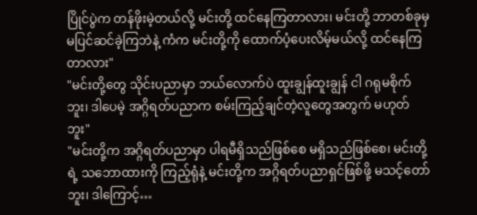ပြိုင်ပွဲက တန်ဖိုးမဲ့တယ်လို့ မင်းတို့ ထင်နေကြတာလား၊ မင်းတို့ ဘာတစ်ခုမှ မပြင်ဆင်ခဲ့ကြဘဲနဲ့ ကံက မင်းတို့ကို ထောက်ပံ့ပေးလိမ့်မယ်လို့ ထင်နေကြတာလား"
"မင်းတို့တွေ သိုင်းပညာမှာ ဘယ်လောက်ပဲ ထူးချွန်ထူးချွန် ငါ ဂရုမစိုက်ဘူး၊ ဒါပေမဲ့ အဂ္ဂိရတ်ပညာက စမ်းကြည့်ချင်တဲ့လူတွေအတွက် မဟုတ်ဘူး"
"မင်းတို့က အဂ္ဂိရတ်ပညာမှာ ပါရမီရှိသည်ဖြစ်စေ မရှိသည်ဖြစ်စေ၊ မင်းတို့ရဲ့ သဘောထားကို ကြည့်ရုံနဲ့ မင်းတို့က အဂ္ဂိရတ်ပညာရှင်ဖြစ်ဖို့ မသင့်တော်ဘူး၊ ဒါကြောင့်…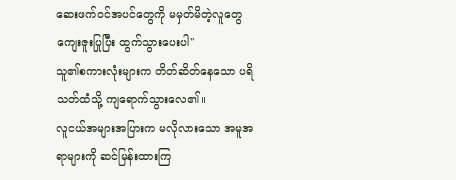ဆေးဖက်ဝင်အပင်တွေကို မမှတ်မိတဲ့လူတွေ ကျေးဇူးပြုပြီး ထွက်သွားပေးပါ"
သူ၏စကားလုံးများက တိတ်ဆိတ်နေသော ပရိသတ်ထံသို့ ကျရောက်သွားလေ၏။
လူငယ်အများအပြားက မလိုလားသော အမူအရာများကို ဆင်မြန်းထားကြ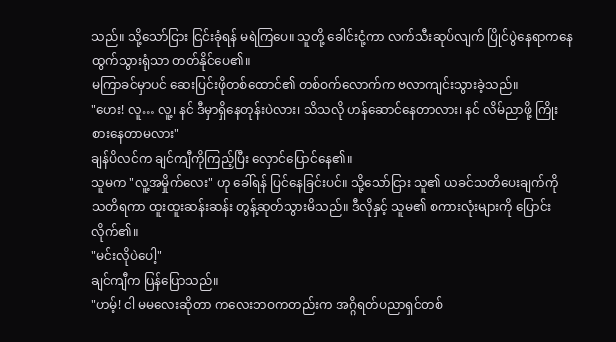သည်။ သို့သော်ငြား ငြင်းခုံရန် မရဲကြပေ။ သူတို့ ခေါင်းငုံ့ကာ လက်သီးဆုပ်လျက် ပြိုင်ပွဲနေရာကနေ ထွက်သွားရုံသာ တတ်နိုင်ပေ၏။
မကြာခင်မှာပင် ဆေးပြင်းဖိုတစ်ထောင်၏ တစ်ဝက်လောက်က ဗလာကျင်းသွားခဲ့သည်။
"ဟေး! လူ… လူ့၊ နင် ဒီမှာရှိနေတုန်းပဲလား၊ သိသလို ဟန်ဆောင်နေတာလား၊ နင် လိမ်ညာဖို့ ကြိုးစားနေတာမလား"
ချန်ပိလင်က ချင်ကျီကိုကြည့်ပြီး လှောင်ပြောင်နေ၏။
သူမက "လူ့အမှိုက်လေး" ဟု ခေါ်ရန် ပြင်နေခြင်းပင်။ သို့သော်ငြား သူ၏ ယခင်သတိပေးချက်ကို သတိရကာ ထူးထူးဆန်းဆန်း တွန့်ဆုတ်သွားမိသည်။ ဒီလိုနှင့် သူမ၏ စကားလုံးများကို ပြောင်းလိုက်၏။
"မင်းလိုပဲပေါ့"
ချင်ကျီက ပြန်ပြောသည်။
"ဟမ့်! ငါ မမလေးဆိုတာ ကလေးဘဝကတည်းက အဂ္ဂိရတ်ပညာရှင်တစ်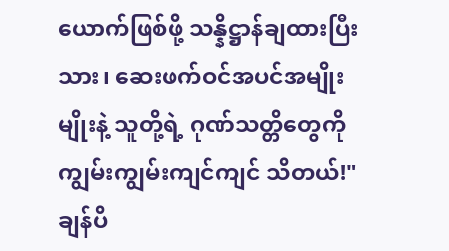ယောက်ဖြစ်ဖို့ သန္နိဋ္ဌာန်ချထားပြီးသား၊ ဆေးဖက်ဝင်အပင်အမျိုးမျိုးနဲ့ သူတို့ရဲ့ ဂုဏ်သတ္တိတွေကို ကျွမ်းကျွမ်းကျင်ကျင် သိတယ်!"
ချန်ပိ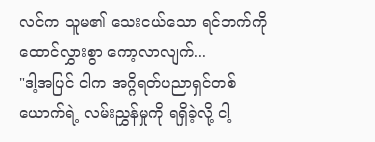လင်က သူမ၏ သေးငယ်သော ရင်ဘက်ကို ထောင်လွှားစွာ ကော့လာလျက်...
"ဒါ့အပြင် ငါက အဂ္ဂိရတ်ပညာရှင်တစ်ယောက်ရဲ့ လမ်းညွှန်မှုကို ရရှိခဲ့လို့ ငါ့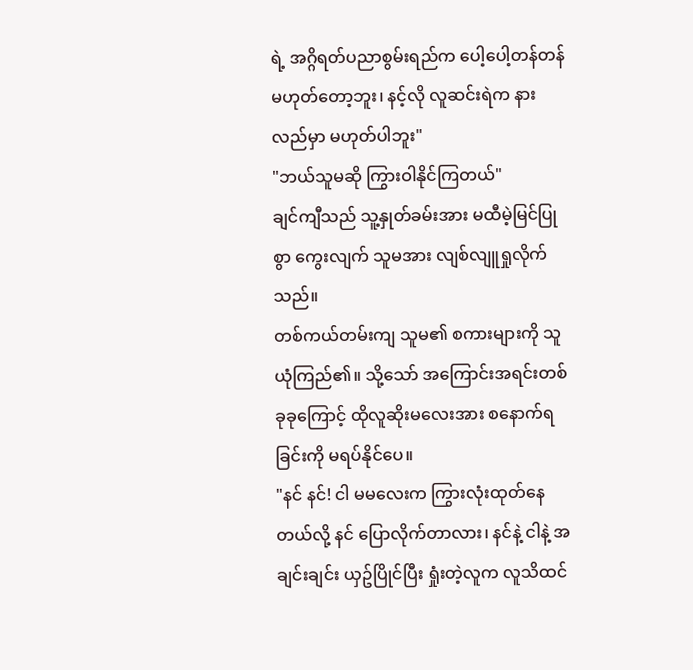ရဲ့ အဂ္ဂိရတ်ပညာစွမ်းရည်က ပေါ့ပေါ့တန်တန် မဟုတ်တော့ဘူး၊ နင့်လို လူဆင်းရဲက နားလည်မှာ မဟုတ်ပါဘူး"
"ဘယ်သူမဆို ကြွားဝါနိုင်ကြတယ်"
ချင်ကျီသည် သူ့နှုတ်ခမ်းအား မထီမဲ့မြင်ပြုစွာ ကွေးလျက် သူမအား လျစ်လျူရှုလိုက်သည်။
တစ်ကယ်တမ်းကျ သူမ၏ စကားများကို သူ ယုံကြည်၏။ သို့သော် အကြောင်းအရင်းတစ်ခုခုကြောင့် ထိုလူဆိုးမလေးအား စနောက်ရခြင်းကို မရပ်နိုင်ပေ။
"နင် နင်! ငါ မမလေးက ကြွားလုံးထုတ်နေတယ်လို့ နင် ပြောလိုက်တာလား၊ နင်နဲ့ ငါနဲ့ အချင်းချင်း ယှဥ်ပြိုင်ပြီး ရှုံးတဲ့လူက လူသိထင်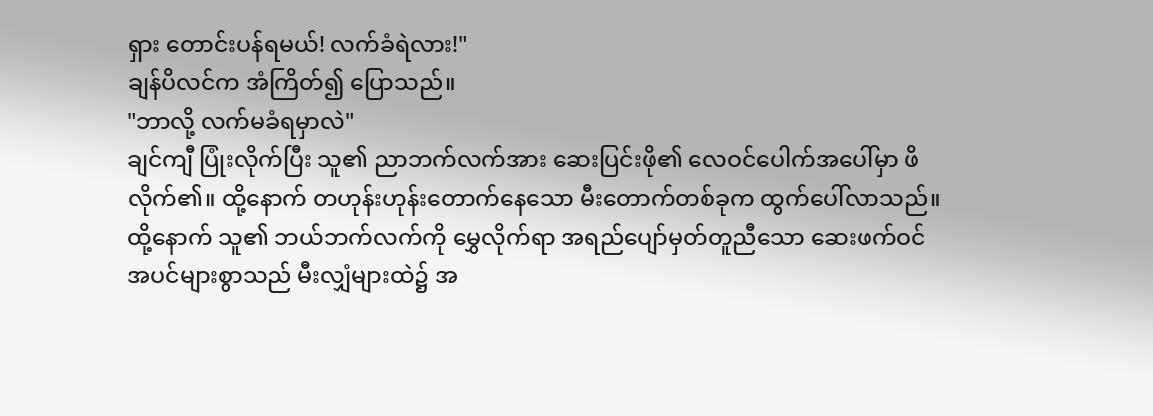ရှား တောင်းပန်ရမယ်! လက်ခံရဲလား!"
ချန်ပိလင်က အံကြိတ်၍ ပြောသည်။
"ဘာလို့ လက်မခံရမှာလဲ"
ချင်ကျီ ပြုံးလိုက်ပြီး သူ၏ ညာဘက်လက်အား ဆေးပြင်းဖို၏ လေဝင်ပေါက်အပေါ်မှာ ဖိလိုက်၏။ ထို့နောက် တဟုန်းဟုန်းတောက်နေသော မီးတောက်တစ်ခုက ထွက်ပေါ်လာသည်။ ထို့နောက် သူ၏ ဘယ်ဘက်လက်ကို မွှေလိုက်ရာ အရည်ပျော်မှတ်တူညီသော ဆေးဖက်ဝင်အပင်များစွာသည် မီးလျှံများထဲ၌ အ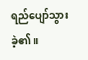ရည်ပျော်သွားခဲ့၏။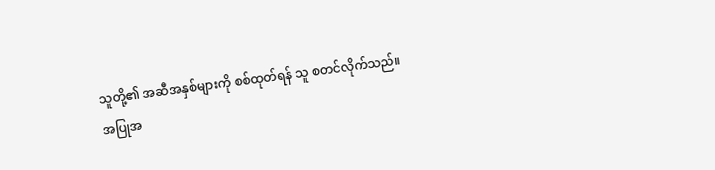သူတို့၏ အဆီအနှစ်များကို စစ်ထုတ်ရန် သူ စတင်လိုက်သည်။
အပြုအ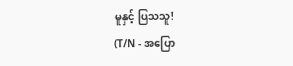မူနှင့် ပြသသူ!
(T/N - အပြော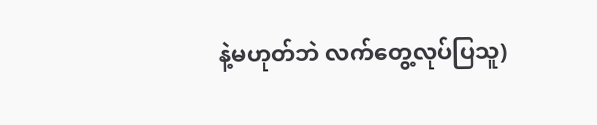နဲ့မဟုတ်ဘဲ လက်တွေ့လုပ်ပြသူ)